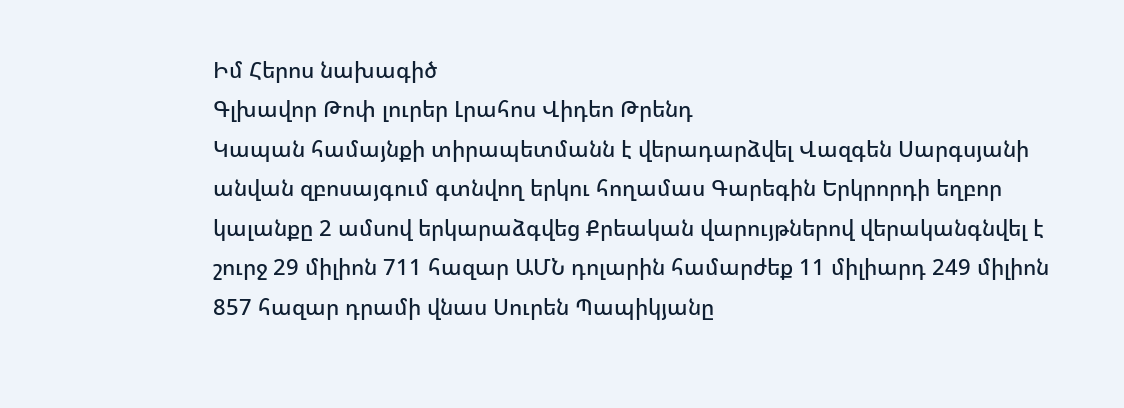Իմ Հերոս նախագիծ
Գլխավոր Թոփ լուրեր Լրահոս Վիդեո Թրենդ
Կապան համայնքի տիրապետմանն է վերադարձվել Վազգեն Սարգսյանի անվան զբոսայգում գտնվող երկու հողամաս Գարեգին Երկրորդի եղբոր կալանքը 2 ամսով երկարաձգվեց Քրեական վարույթներով վերականգնվել է շուրջ 29 միլիոն 711 հազար ԱՄՆ դոլարին համարժեք 11 միլիարդ 249 միլիոն 857 հազար դրամի վնաս Սուրեն Պապիկյանը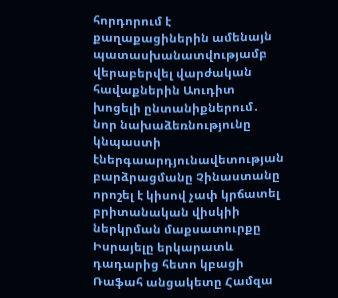հորդորում է քաղաքացիներին ամենայն պատասխանատվությամբ վերաբերվել վարժական հավաքներին Աուդիտ խոցելի ընտանիքներում․ նոր նախաձեռնությունը կնպաստի էներգաարդյունավետության բարձրացմանը Չինաստանը որոշել է կիսով չափ կրճատել բրիտանական վիսկիի ներկրման մաքսատուրքը Իսրայելը երկարատև դադարից հետո կբացի Ռաֆահ անցակետը Համզա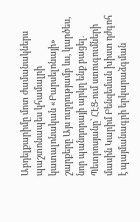Աբդելքարիմը մոտ ժամանակներս պաշտոնապես կհամալրի կատալոնական «Բարսելոնայի» շարքերը Այս ուղղությամբ ևս, կարծես, նոր պանդորայի արկղ ենք բացել. Պետրոսյանը՝ ՀԷՑ-ում ստուգումների մասին Կարիմ Բենզեման խիստ դժգոհ է պայմանագրի երկարաձգման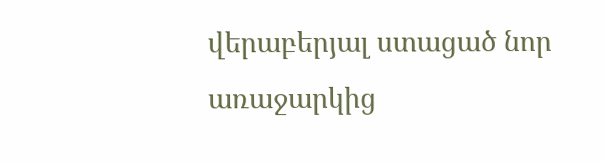վերաբերյալ ստացած նոր առաջարկից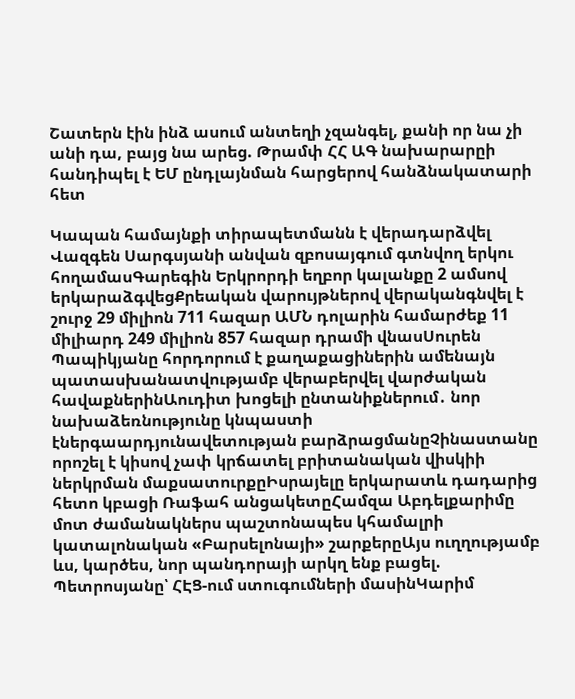Շատերն էին ինձ ասում անտեղի չզանգել, քանի որ նա չի անի դա, բայց նա արեց. Թրամփ ՀՀ ԱԳ նախարարըի հանդիպել է ԵՄ ընդլայնման հարցերով հանձնակատարի հետ

Կապան համայնքի տիրապետմանն է վերադարձվել Վազգեն Սարգսյանի անվան զբոսայգում գտնվող երկու հողամասԳարեգին Երկրորդի եղբոր կալանքը 2 ամսով երկարաձգվեցՔրեական վարույթներով վերականգնվել է շուրջ 29 միլիոն 711 հազար ԱՄՆ դոլարին համարժեք 11 միլիարդ 249 միլիոն 857 հազար դրամի վնասՍուրեն Պապիկյանը հորդորում է քաղաքացիներին ամենայն պատասխանատվությամբ վերաբերվել վարժական հավաքներինԱուդիտ խոցելի ընտանիքներում․ նոր նախաձեռնությունը կնպաստի էներգաարդյունավետության բարձրացմանըՉինաստանը որոշել է կիսով չափ կրճատել բրիտանական վիսկիի ներկրման մաքսատուրքըԻսրայելը երկարատև դադարից հետո կբացի Ռաֆահ անցակետըՀամզա Աբդելքարիմը մոտ ժամանակներս պաշտոնապես կհամալրի կատալոնական «Բարսելոնայի» շարքերըԱյս ուղղությամբ ևս, կարծես, նոր պանդորայի արկղ ենք բացել. Պետրոսյանը՝ ՀԷՑ-ում ստուգումների մասինԿարիմ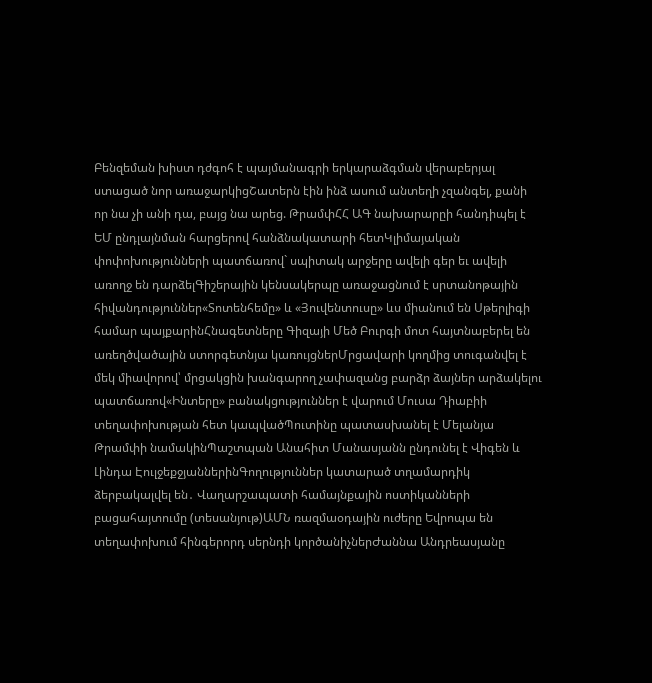Բենզեման խիստ դժգոհ է պայմանագրի երկարաձգման վերաբերյալ ստացած նոր առաջարկիցՇատերն էին ինձ ասում անտեղի չզանգել, քանի որ նա չի անի դա, բայց նա արեց. ԹրամփՀՀ ԱԳ նախարարըի հանդիպել է ԵՄ ընդլայնման հարցերով հանձնակատարի հետԿլիմայական փոփոխությունների պատճառով` սպիտակ արջերը ավելի գեր եւ ավելի առողջ են դարձելԳիշերային կենսակերպը առաջացնում է սրտանոթային հիվանդություններ«Տոտենհեմը» և «Յուվենտուսը» ևս միանում են Սթերլիգի համար պայքարինՀնագետները Գիզայի Մեծ Բուրգի մոտ հայտնաբերել են առեղծվածային ստորգետնյա կառույցներՄրցավարի կողմից տուգանվել է մեկ միավորով՝ մրցակցին խանգարող չափազանց բարձր ձայներ արձակելու պատճառով«Ինտերը» բանակցություններ է վարում Մուսա Դիաբիի տեղափոխության հետ կապվածՊուտինը պատասխանել է Մելանյա Թրամփի նամակինՊաշտպան Անահիտ Մանասյանն ընդունել է Վիգեն և Լինդա ԷուլջեքջյաններինԳողություններ կատարած տղամարդիկ ձերբակալվել են․ Վաղարշապատի համայնքային ոստիկանների բացահայտումը (տեսանյութ)ԱՄՆ ռազմաօդային ուժերը Եվրոպա են տեղափոխում հինգերորդ սերնդի կործանիչներԺաննա Անդրեասյանը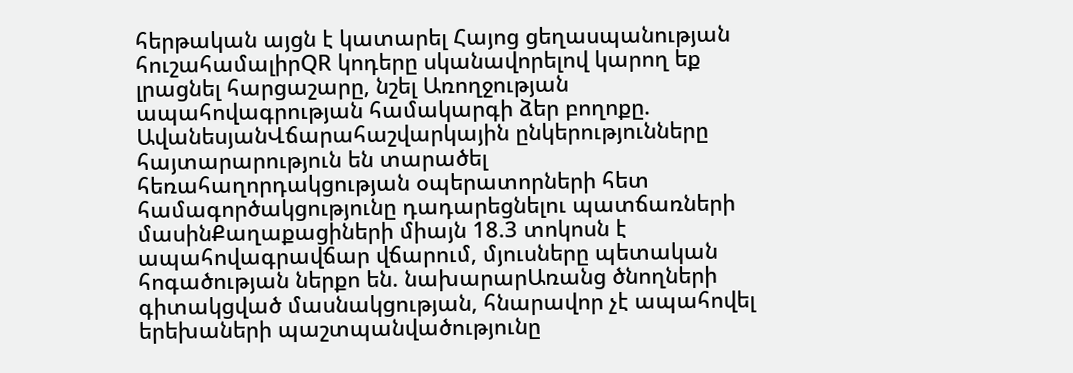հերթական այցն է կատարել Հայոց ցեղասպանության հուշահամալիրQR կոդերը սկանավորելով կարող եք լրացնել հարցաշարը, նշել Առողջության ապահովագրության համակարգի ձեր բողոքը. ԱվանեսյանՎճարահաշվարկային ընկերությունները հայտարարություն են տարածել հեռահաղորդակցության օպերատորների հետ համագործակցությունը դադարեցնելու պատճառների մասինՔաղաքացիների միայն 18.3 տոկոսն է ապահովագրավճար վճարում, մյուսները պետական հոգածության ներքո են. նախարարԱռանց ծնողների գիտակցված մասնակցության, հնարավոր չէ ապահովել երեխաների պաշտպանվածությունը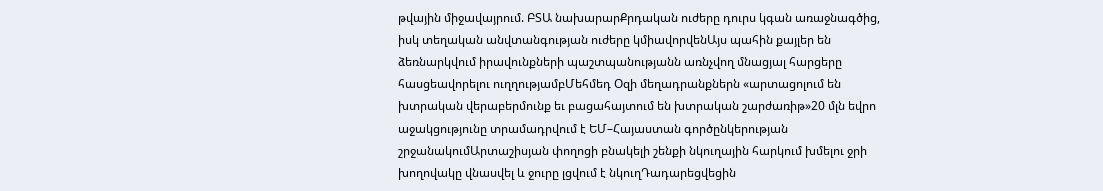թվային միջավայրում. ԲՏԱ նախարարՔրդական ուժերը դուրս կգան առաջնագծից, իսկ տեղական անվտանգության ուժերը կմիավորվենԱյս պահին քայլեր են ձեռնարկվում իրավունքների պաշտպանությանն առնչվող մնացյալ հարցերը հասցեավորելու ուղղությամբՄեհմեդ Օզի մեղադրանքներն «արտացոլում են խտրական վերաբերմունք եւ բացահայտում են խտրական շարժառիթ»20 մլն եվրո աջակցությունը տրամադրվում է ԵՄ–Հայաստան գործընկերության շրջանակումԱրտաշիսյան փողոցի բնակելի շենքի նկուղային հարկում խմելու ջրի խողովակը վնասվել և ջուրը լցվում է նկուղԴադարեցվեցին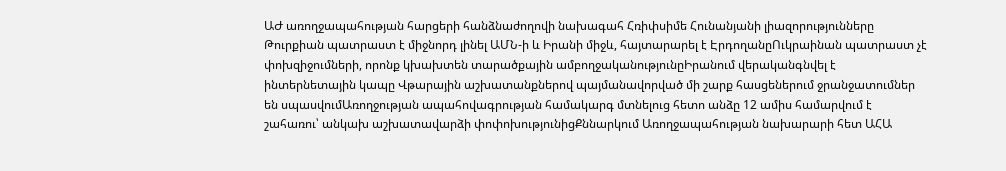ԱԺ առողջապահության հարցերի հանձնաժողովի նախագահ Հռիփսիմե Հունանյանի լիազորությունները Թուրքիան պատրաստ է միջնորդ լինել ԱՄՆ-ի և Իրանի միջև, հայտարարել է ԷրդողանըՈւկրաինան պատրաստ չէ փոխզիջումների, որոնք կխախտեն տարածքային ամբողջականությունըԻրանում վերականգնվել է ինտերնետային կապը Վթարային աշխատանքներով պայմանավորված մի շարք հասցեներում ջրանջատումներ են սպասվումԱռողջության ապահովագրության համակարգ մտնելուց հետո անձը 12 ամիս համարվում է շահառու՝ անկախ աշխատավարձի փոփոխությունիցՔննարկում Առողջապահության նախարարի հետ ԱՀԱ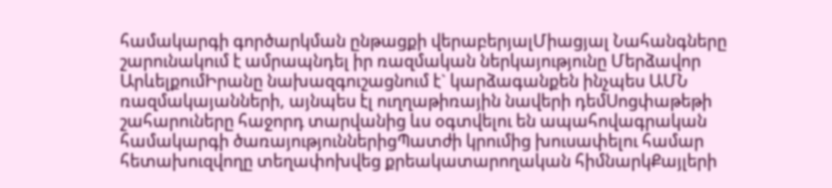համակարգի գործարկման ընթացքի վերաբերյալՄիացյալ Նահանգները շարունակում է ամրապնդել իր ռազմական ներկայությունը Մերձավոր ԱրևելքումԻրանը նախազգուշացնում է` կարձագանքեն ինչպես ԱՄՆ ռազմակայանների, այնպես էլ ուղղաթիռային նավերի դեմՍոցփաթեթի շահարուները հաջորդ տարվանից ևս օգտվելու են ապահովագրական համակարգի ծառայություններիցՊատժի կրումից խուսափելու համար հետախուզվողը տեղափոխվեց քրեակատարողական հիմնարկՔայլերի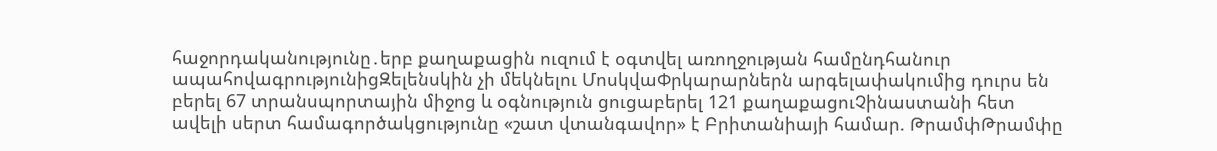հաջորդականությունը․երբ քաղաքացին ուզում է օգտվել առողջության համընդհանուր ապահովագրությունիցԶելենսկին չի մեկնելու ՄոսկվաՓրկարարներն արգելափակումից դուրս են բերել 67 տրանսպորտային միջոց և օգնություն ցուցաբերել 121 քաղաքացուՉինաստանի հետ ավելի սերտ համագործակցությունը «շատ վտանգավոր» է Բրիտանիայի համար. ԹրամփԹրամփը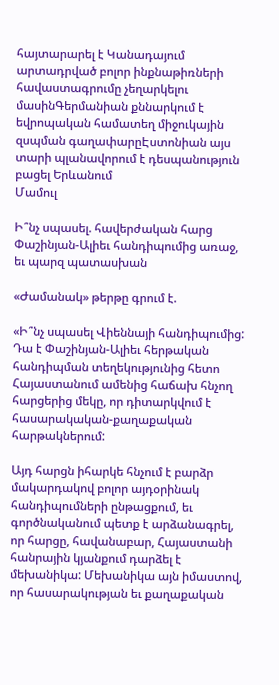հայտարարել է Կանադայում արտադրված բոլոր ինքնաթիռների հավաստագրումը չեղարկելու մասինԳերմանիան քննարկում է եվրոպական համատեղ միջուկային զսպման գաղափարըԷստոնիան այս տարի պլանավորում է դեսպանություն բացել Երևանում
Մամուլ

Ի՞նչ սպասել. հավերժական հարց Փաշինյան-Ալիեւ հանդիպումից առաջ, եւ պարզ պատասխան

«Ժամանակ» թերթը գրում է.

«Ի՞նչ սպասել Վիեննայի հանդիպումից: Դա է Փաշինյան-Ալիեւ հերթական հանդիպման տեղեկությունից հետո Հայաստանում ամենից հաճախ հնչող հարցերից մեկը, որ դիտարկվում է հասարակական-քաղաքական հարթակներում:

Այդ հարցն իհարկե հնչում է բարձր մակարդակով բոլոր այդօրինակ հանդիպումների ընթացքում, եւ գործնականում պետք է արձանագրել, որ հարցը, հավանաբար, Հայաստանի հանրային կյանքում դարձել է մեխանիկա: Մեխանիկա այն իմաստով, որ հասարակության եւ քաղաքական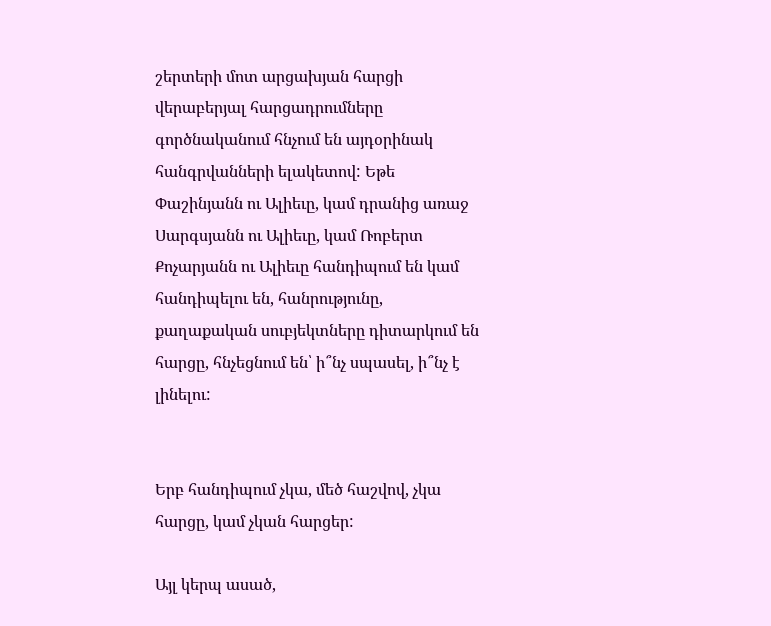շերտերի մոտ արցախյան հարցի վերաբերյալ հարցադրումները գործնականում հնչում են այդօրինակ հանգրվանների ելակետով: Եթե Փաշինյանն ու Ալիեւը, կամ դրանից առաջ Սարգսյանն ու Ալիեւը, կամ Ռոբերտ Քոչարյանն ու Ալիեւը հանդիպում են կամ հանդիպելու են, հանրությունը, քաղաքական սուբյեկտները դիտարկում են հարցը, հնչեցնում են՝ ի՞նչ սպասել, ի՞նչ է լինելու:


Երբ հանդիպում չկա, մեծ հաշվով, չկա հարցը, կամ չկան հարցեր:

Այլ կերպ ասած,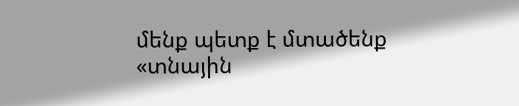մենք պետք է մտածենք «տնային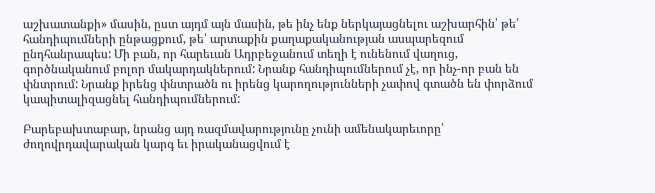աշխատանքի» մասին, ըստ այդմ այն մասին, թե ինչ ենք ներկայացնելու աշխարհին՝ թե՛ հանդիպումների ընթացքում, թե՛ արտաքին քաղաքականության ասպարեզում ընդհանրապես: Մի բան, որ հարեւան Ադրբեջանում տեղի է ունենում վաղուց, գործնականում բոլոր մակարդակներում: Նրանք հանդիպումներում չէ, որ ինչ-որ բան են փնտրում: Նրանք իրենց փնտրածն ու իրենց կարողությունների չափով գտածն են փորձում կապիտալիզացնել հանդիպումներում:

Բարեբախտաբար, նրանց այդ ռազմավարությունը չունի ամենակարեւորը՝ ժողովրդավարական կարգ եւ իրականացվում է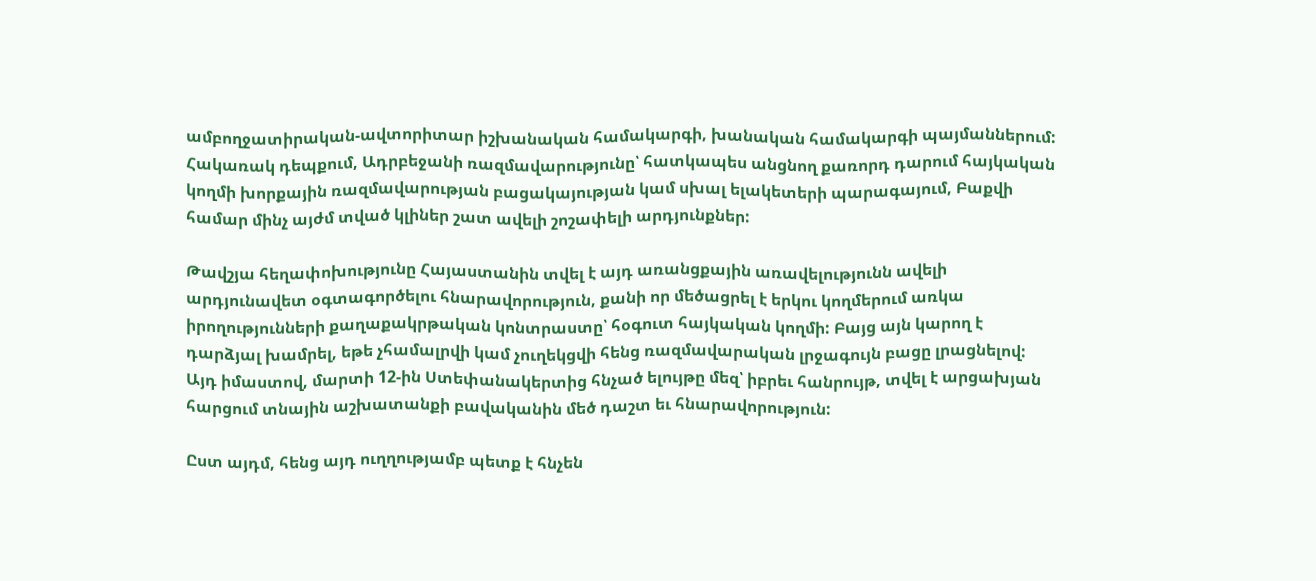ամբողջատիրական-ավտորիտար իշխանական համակարգի, խանական համակարգի պայմաններում: Հակառակ դեպքում, Ադրբեջանի ռազմավարությունը՝ հատկապես անցնող քառորդ դարում հայկական կողմի խորքային ռազմավարության բացակայության կամ սխալ ելակետերի պարագայում, Բաքվի համար մինչ այժմ տված կլիներ շատ ավելի շոշափելի արդյունքներ:

Թավշյա հեղափոխությունը Հայաստանին տվել է այդ առանցքային առավելությունն ավելի արդյունավետ օգտագործելու հնարավորություն, քանի որ մեծացրել է երկու կողմերում առկա իրողությունների քաղաքակրթական կոնտրաստը՝ հօգուտ հայկական կողմի: Բայց այն կարող է դարձյալ խամրել, եթե չհամալրվի կամ չուղեկցվի հենց ռազմավարական լրջագույն բացը լրացնելով: Այդ իմաստով, մարտի 12-ին Ստեփանակերտից հնչած ելույթը մեզ՝ իբրեւ հանրույթ, տվել է արցախյան հարցում տնային աշխատանքի բավականին մեծ դաշտ եւ հնարավորություն:

Ըստ այդմ, հենց այդ ուղղությամբ պետք է հնչեն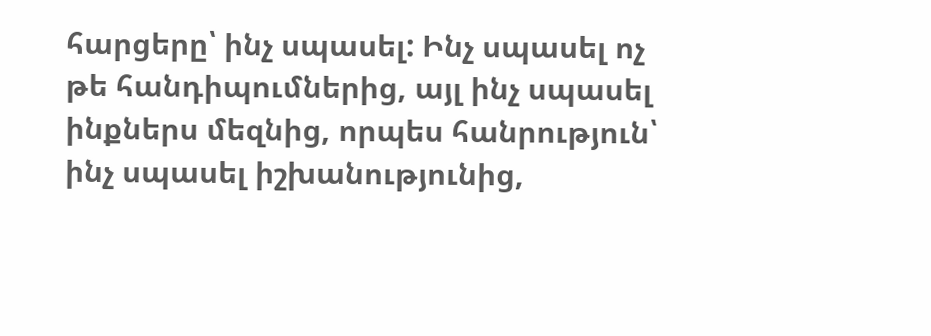հարցերը՝ ինչ սպասել: Ինչ սպասել ոչ թե հանդիպումներից, այլ ինչ սպասել ինքներս մեզնից, որպես հանրություն՝ ինչ սպասել իշխանությունից,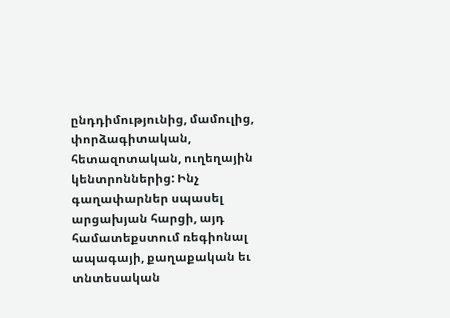ընդդիմությունից, մամուլից, փորձագիտական, հետազոտական, ուղեղային կենտրոններից: Ինչ գաղափարներ սպասել արցախյան հարցի, այդ համատեքստում ռեգիոնալ ապագայի, քաղաքական եւ տնտեսական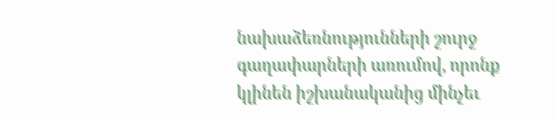նախաձեռնությունների շուրջ գաղափարների առումով, որոնք կլինեն իշխանականից մինչեւ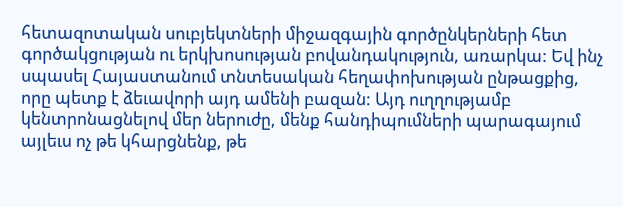հետազոտական սուբյեկտների միջազգային գործընկերների հետ գործակցության ու երկխոսության բովանդակություն, առարկա: Եվ ինչ սպասել Հայաստանում տնտեսական հեղափոխության ընթացքից, որը պետք է ձեւավորի այդ ամենի բազան: Այդ ուղղությամբ կենտրոնացնելով մեր ներուժը, մենք հանդիպումների պարագայում այլեւս ոչ թե կհարցնենք, թե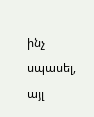ինչ սպասել, այլ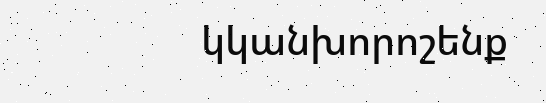կկանխորոշենք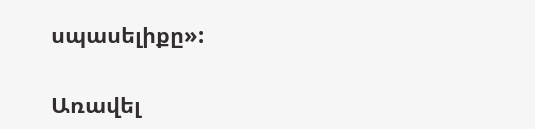սպասելիքը»:

Առավել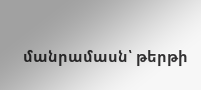մանրամասն՝ թերթի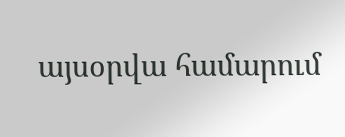այսօրվա համարում